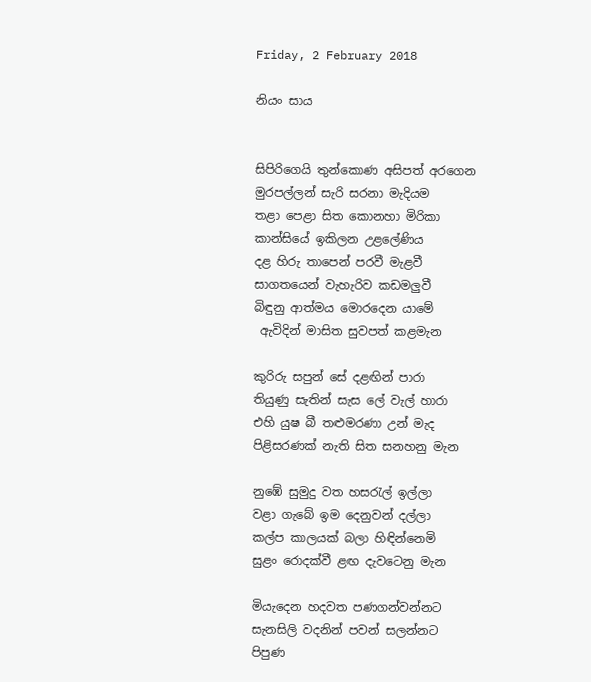Friday, 2 February 2018

නියං සාය


සිපිරිගෙයි තුන්කොණ අසිපත් අරගෙන
මුරපල්ලන් සැරි සරනා මැදියම
තළා පෙළා සිත කොනහා මිරිකා
කාන්සියේ ඉකිලන උළලේණිය
දළ හිරු තාපෙන් පරවී මැළවී
සාගතයෙන් වැහැරිව කඩමලුවී
බිඳුනු ආත්මය මොරදෙන යාමේ
 ඇවිදින් මාසිත සුවපත් කළමැන

කුරිරු සපුන් සේ දළඟින් පාරා
තියුණු සැතින් සැස ලේ වැල් හාරා
එහි යුෂ බී තළුමරණා උන් මැද
පිළිසරණක් නැති සිත සනහනු මැන

නුඹේ සුමුදු වත හසරැල් ඉල්ලා
වළා ගැබේ ඉම දෙනුවන් දල්ලා
කල්ප කාලයක් බලා හිඳින්නෙමි
සුළං රොදක්වී ළඟ දැවටෙනු මැන

මියැදෙන හදවත පණගන්වන්නට
සැනසිලි වදනින් පවන් සලන්නට
පිපුණ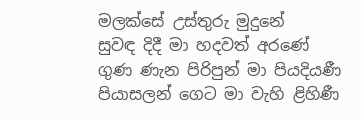මලක්සේ උස්තුරු මුදුනේ
සුවඳ දිදී මා හදවත් අරණේ
ගුණ ණැන පිරිපුන් මා පියදියණී
පියාසලන් ගෙට මා වැහි ළිහිණී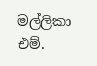මල්ලිකා එම්.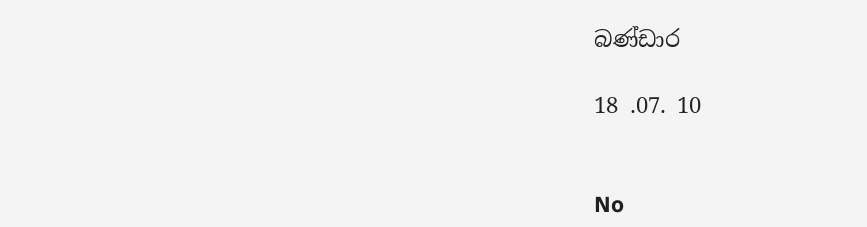බණ්ඩාර

18 .07. 10


No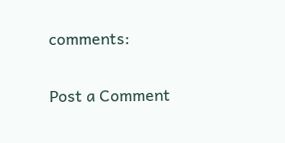comments:

Post a Comment